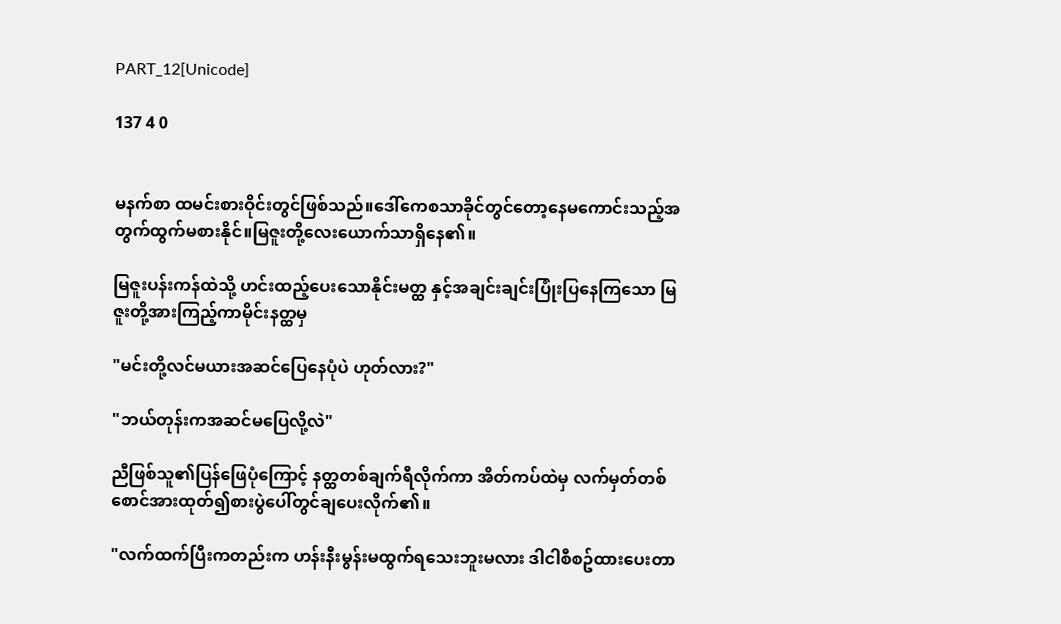PART_12[Unicode]

137 4 0


မနက်စာ ထမင်းစားဝိုင်းတွင်ဖြစ်သည်။ဒေါ်ကေစသာခိုင်တွင်တော့နေမကောင်းသည့်အတွက်ထွက်မစားနိုင်။မြဇူးတို့လေးယောက်သာရှိနေ၏။

မြဇူးပန်းကန်ထဲသို့ ဟင်းထည့်ပေးသောနိုင်းမတ္ထ နှင့်အချင်းချင်းပြုံးပြနေကြသော မြဇူးတို့အားကြည့်ကာမိုင်းနတ္ထမှ

"မင်းတို့လင်မယားအဆင်ပြေနေပုံပဲ ဟုတ်လား?"

"ဘယ်တုန်းကအဆင်မပြေလို့လဲ"

ညီဖြစ်သူ၏ပြန်ဖြေပုံကြောင့် နတ္ထတစ်ချက်ရီလိုက်ကာ အိတ်ကပ်ထဲမှ လက်မှတ်တစ်စောင်အားထုတ်၍စားပွဲပေါ်တွင်ချပေးလိုက်၏။

"လက်ထက်ပြီးကတည်းက ဟန်းနီးမွန်းမထွက်ရသေးဘူးမလား ဒါငါစီစဥ်ထားပေးတာ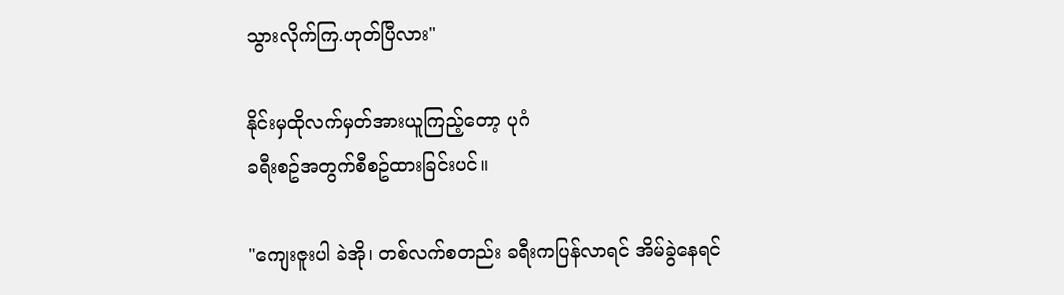သွားလိုက်ကြ.ဟုတ်ပြီလား"

နိုင်းမှထိုလက်မှတ်အားယူကြည့်တော့ ပုဂံ
ခရီးစဥ်အတွက်စီစဥ်ထားခြင်းပင်။

"ကျေးဇူးပါ ခဲအို၊ တစ်လက်စတည်း ခရီးကပြန်လာရင် အိမ်ခွဲနေရင်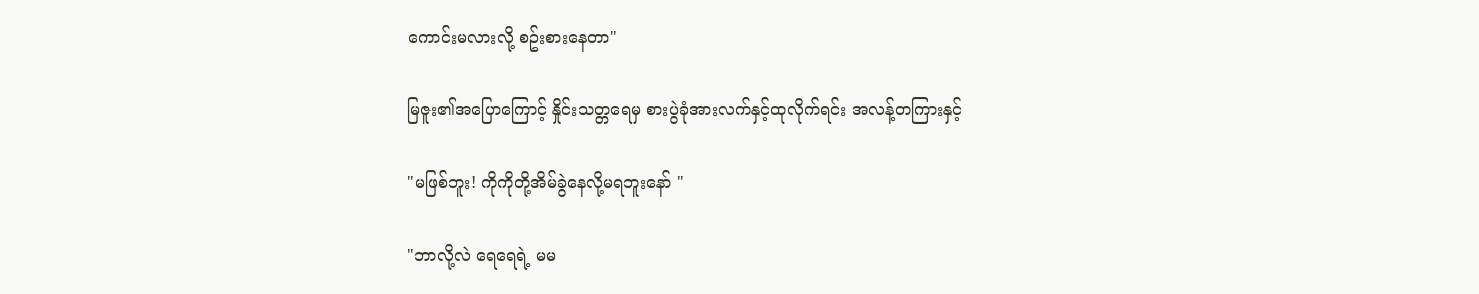ကောင်းမလားလို့ စဥ်းစားနေတာ"

မြဇူး၏အပြောကြောင့် နှိုင်းသတ္တရေမှ စားပွဲခုံအားလက်နှင့်ထုလိုက်ရင်း အလန့်တကြားနှင့်

"မဖြစ်ဘူး! ကိုကိုတို့အိမ်ခွဲနေလို့မရဘူးနော် "

"ဘာလို့လဲ ရေရေရဲ့ မမ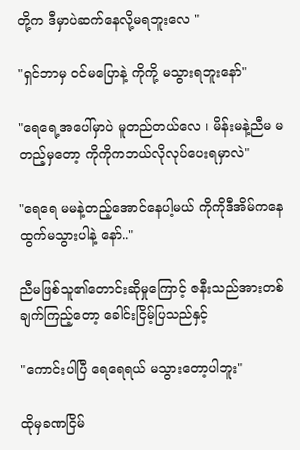တို့က ဒီမှာပဲဆက်နေလို့မရဘူးလေ "

"ရှင်ဘာမှ ဝင်မပြောနဲ့ ကိုကို့ မသွားရဘူးနော်"

"ရေရေ့အပေါ်မှာပဲ မူတည်တယ်လေ ၊ မိန်းမနဲ့ညီမ မတည့်မှတော့ ကိုကိုကဘယ်လိုလုပ်ပေးရမှာလဲ"

"ရေရေ မမနဲ့တည့်အောင်နေပါ့မယ် ကိုကိုဒီအိမ်ကနေထွက်မသွားပါနဲ့ နော်.."

ညီမဖြစ်သူ၏တောင်းဆိုမှုကြောင့် ဇနီးသည်အားတစ်ချက်ကြည့်တော့ ခေါင်းငြိမ့်ပြသည်နှင့်

"ကောင်းပါပြီ ရေရေရယ် မသွားတော့ပါဘူး"

ထိုမှခဏငြိမ်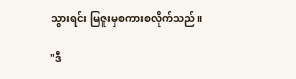သွားရင်း မြဇူးမှစကားစလိုက်သည်။

"ဒီ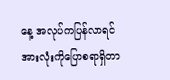နေ့ အလုပ်ကပြန်လာရင် အားလုံးကိုပြောစရာရှိတာ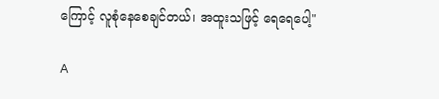ကြောင့် လူစုံနေစေချင်တယ်၊ အထူးသဖြင့် ရေရေပေါ့"

A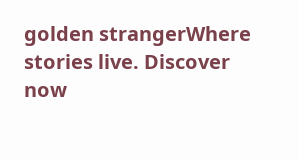golden strangerWhere stories live. Discover now